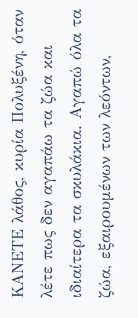ΚΑΝΕΤΕ λάθος, κυρία Πολυξένη, όταν λέτε πως δεν αγαπάω τα ζώα και ιδιαίτερα τα σκυλάκια. Αγαπώ όλα τα ζώα, εξαιρουμένων των λεόντων,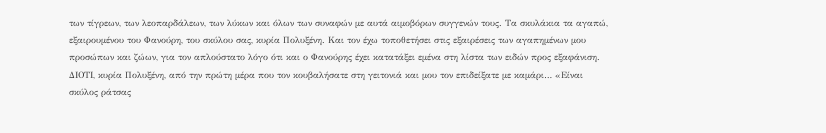των τίγρεων, των λεοπαρδάλεων, των λύκων και όλων των συναφών με αυτά αιμοβόρων συγγενών τους. Τα σκυλάκια τα αγαπώ, εξαιρουμένου του Φανούρη, του σκύλου σας, κυρία Πολυξένη. Και τον έχω τοποθετήσει στις εξαιρέσεις των αγαπημένων μου προσώπων και ζώων, για τον απλούστατο λόγο ότι και ο Φανούρης έχει κατατάξει εμένα στη λίστα των ειδών προς εξαφάνιση.
ΔΙΟΤΙ, κυρία Πολυξένη, από την πρώτη μέρα που τον κουβαλήσατε στη γειτονιά και μου τον επιδείξατε με καμάρι… «Είναι σκύλος ράτσας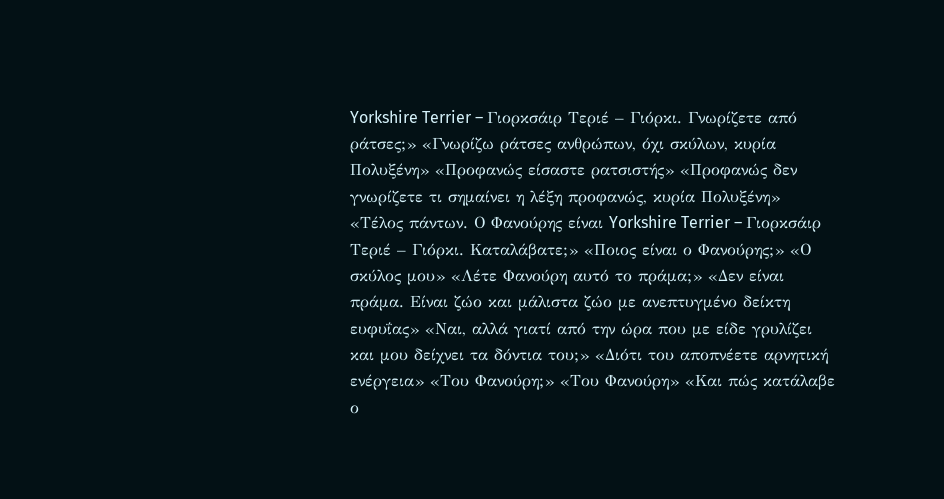Yorkshire Terrier – Γιορκσάιρ Τεριέ – Γιόρκι. Γνωρίζετε από ράτσες;» «Γνωρίζω ράτσες ανθρώπων, όχι σκύλων, κυρία Πολυξένη» «Προφανώς είσαστε ρατσιστής» «Προφανώς δεν γνωρίζετε τι σημαίνει η λέξη προφανώς, κυρία Πολυξένη» «Τέλος πάντων. Ο Φανούρης είναι Yorkshire Terrier – Γιορκσάιρ Τεριέ – Γιόρκι. Καταλάβατε;» «Ποιος είναι ο Φανούρης;» «Ο σκύλος μου» «Λέτε Φανούρη αυτό το πράμα;» «Δεν είναι πράμα. Είναι ζώο και μάλιστα ζώο με ανεπτυγμένο δείκτη ευφυΐας» «Ναι, αλλά γιατί από την ώρα που με είδε γρυλίζει και μου δείχνει τα δόντια του;» «Διότι του αποπνέετε αρνητική ενέργεια» «Του Φανούρη;» «Του Φανούρη» «Και πώς κατάλαβε ο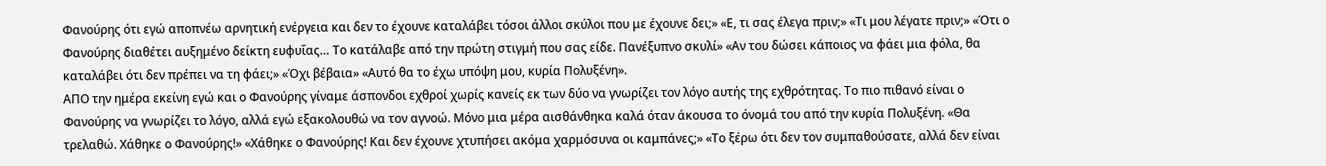Φανούρης ότι εγώ αποπνέω αρνητική ενέργεια και δεν το έχουνε καταλάβει τόσοι άλλοι σκύλοι που με έχουνε δει;» «Ε, τι σας έλεγα πριν;» «Τι μου λέγατε πριν;» «Ότι ο Φανούρης διαθέτει αυξημένο δείκτη ευφυΐας… Το κατάλαβε από την πρώτη στιγμή που σας είδε. Πανέξυπνο σκυλί» «Αν του δώσει κάποιος να φάει μια φόλα, θα καταλάβει ότι δεν πρέπει να τη φάει;» «Όχι βέβαια» «Αυτό θα το έχω υπόψη μου, κυρία Πολυξένη».
ΑΠΟ την ημέρα εκείνη εγώ και ο Φανούρης γίναμε άσπονδοι εχθροί χωρίς κανείς εκ των δύο να γνωρίζει τον λόγο αυτής της εχθρότητας. Το πιο πιθανό είναι ο Φανούρης να γνωρίζει το λόγο, αλλά εγώ εξακολουθώ να τον αγνοώ. Μόνο μια μέρα αισθάνθηκα καλά όταν άκουσα το όνομά του από την κυρία Πολυξένη. «Θα τρελαθώ. Χάθηκε ο Φανούρης!» «Χάθηκε ο Φανούρης! Και δεν έχουνε χτυπήσει ακόμα χαρμόσυνα οι καμπάνες;» «Το ξέρω ότι δεν τον συμπαθούσατε, αλλά δεν είναι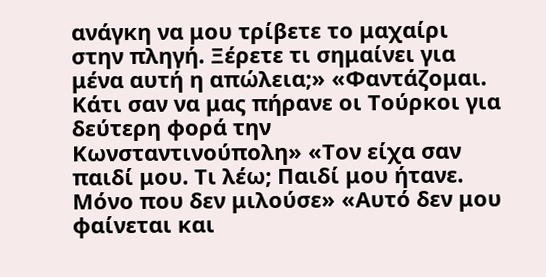ανάγκη να μου τρίβετε το μαχαίρι στην πληγή. Ξέρετε τι σημαίνει για μένα αυτή η απώλεια;» «Φαντάζομαι. Κάτι σαν να μας πήρανε οι Τούρκοι για δεύτερη φορά την Κωνσταντινούπολη» «Τον είχα σαν παιδί μου. Τι λέω; Παιδί μου ήτανε. Μόνο που δεν μιλούσε» «Αυτό δεν μου φαίνεται και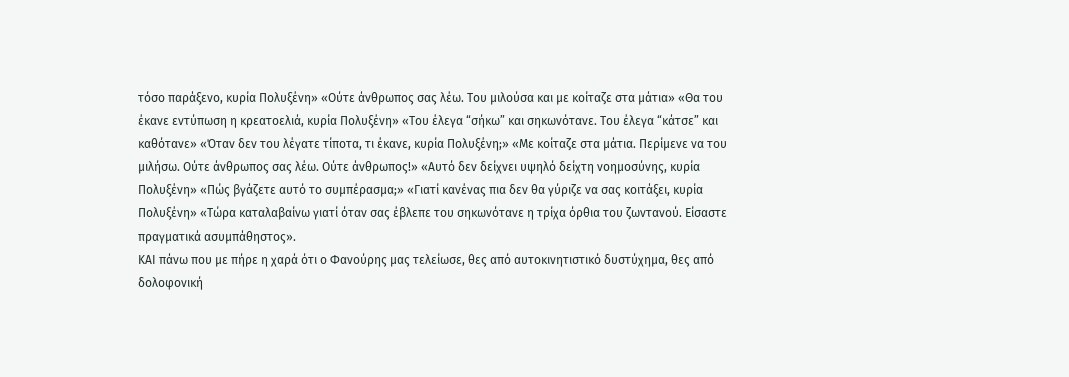τόσο παράξενο, κυρία Πολυξένη» «Ούτε άνθρωπος σας λέω. Του μιλούσα και με κοίταζε στα μάτια» «Θα του έκανε εντύπωση η κρεατοελιά, κυρία Πολυξένη» «Του έλεγα “σήκω” και σηκωνότανε. Του έλεγα “κάτσε” και καθότανε» «Όταν δεν του λέγατε τίποτα, τι έκανε, κυρία Πολυξένη;» «Με κοίταζε στα μάτια. Περίμενε να του μιλήσω. Ούτε άνθρωπος σας λέω. Ούτε άνθρωπος!» «Αυτό δεν δείχνει υψηλό δείχτη νοημοσύνης, κυρία Πολυξένη» «Πώς βγάζετε αυτό το συμπέρασμα;» «Γιατί κανένας πια δεν θα γύριζε να σας κοιτάξει, κυρία Πολυξένη» «Τώρα καταλαβαίνω γιατί όταν σας έβλεπε του σηκωνότανε η τρίχα όρθια του ζωντανού. Είσαστε πραγματικά ασυμπάθηστος».
ΚΑΙ πάνω που με πήρε η χαρά ότι ο Φανούρης μας τελείωσε, θες από αυτοκινητιστικό δυστύχημα, θες από δολοφονική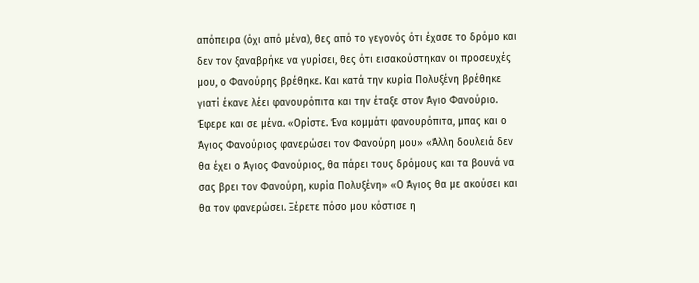απόπειρα (όχι από μένα), θες από το γεγονός ότι έχασε το δρόμο και δεν τον ξαναβρήκε να γυρίσει, θες ότι εισακούστηκαν οι προσευχές μου, ο Φανούρης βρέθηκε. Και κατά την κυρία Πολυξένη βρέθηκε γιατί έκανε λέει φανουρόπιτα και την έταξε στον Άγιο Φανούριο. Έφερε και σε μένα. «Ορίστε. Ένα κομμάτι φανουρόπιτα, μπας και ο Άγιος Φανούριος φανερώσει τον Φανούρη μου» «Άλλη δουλειά δεν θα έχει ο Άγιος Φανούριος, θα πάρει τους δρόμους και τα βουνά να σας βρει τον Φανούρη, κυρία Πολυξένη» «Ο Άγιος θα με ακούσει και θα τον φανερώσει. Ξέρετε πόσο μου κόστισε η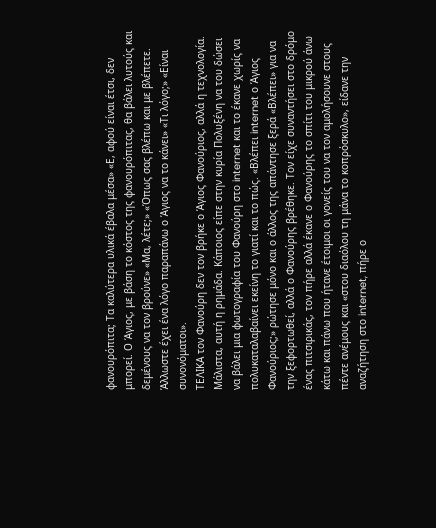φανουρόπιτα; Τα καλύτερα υλικά έβαλα μέσα» «Ε, αφού είναι έτσι, δεν μπορεί. Ο Άγιος, με βάση το κόστος της φανουρόπιτας, θα βάλει λυτούς και δεμένους να τον βρούνε» «Μα, λέτε;» «Όπως σας βλέπω και με βλέπετε. Άλλωστε έχει ένα λόγο παραπάνω ο Άγιος να το κάνει» «Τι λόγο;» «Είναι συνονόματοι».
ΤΕΛΙΚΑ τον Φανούρη δεν τον βρήκε ο Άγιος Φανούριος, αλλά η τεχνολογία. Μάλιστα, αυτή η ρημάδα. Κάποιος είπε στην κυρία Πολυξένη να του δώσει να βάλει μια φωτογραφία του Φανούρη στο internet και το έκανε χωρίς να πολυκαταλαβαίνει εκείνη το γιατί και το πώς. «Βλέπει internet ο Άγιος Φανούριος;» ρώτησε μόνο και ο άλλος της απάντησε ξερά «Βλέπει» για να την ξεφορτωθεί, αλλά ο Φανούρης βρέθηκε. Τον είχε συναντήσει στο δρόμο ένας πιτσιρικάς, τον πήρε αλλά έκανε ο Φανούρης το σπίτι του μικρού άνω κάτω και πάνω που ήτανε έτοιμοι οι γονείς του να τον αμολήσουνε στους πέντε ανέμους και «στου διαόλου τη μάνα το κοπρόσκυλο», είδανε την αναζήτηση στο internet, πήρε ο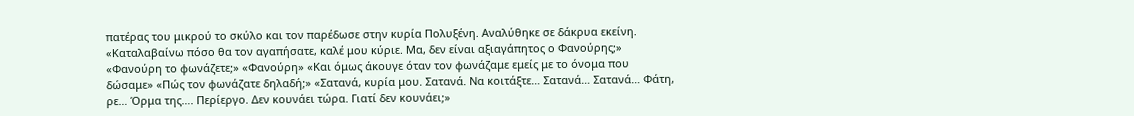πατέρας του μικρού το σκύλο και τον παρέδωσε στην κυρία Πολυξένη. Αναλύθηκε σε δάκρυα εκείνη. «Καταλαβαίνω πόσο θα τον αγαπήσατε, καλέ μου κύριε. Μα, δεν είναι αξιαγάπητος ο Φανούρης;» «Φανούρη το φωνάζετε;» «Φανούρη» «Και όμως άκουγε όταν τον φωνάζαμε εμείς με το όνομα που δώσαμε» «Πώς τον φωνάζατε δηλαδή;» «Σατανά, κυρία μου. Σατανά. Να κοιτάξτε… Σατανά… Σατανά… Φάτη, ρε… Όρμα της…. Περίεργο. Δεν κουνάει τώρα. Γιατί δεν κουνάει;»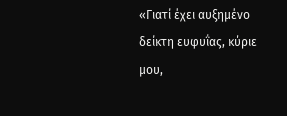«Γιατί έχει αυξημένο δείκτη ευφυΐας, κύριε μου,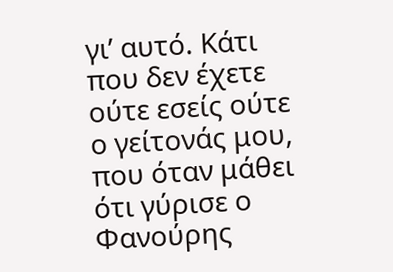γι’ αυτό. Κάτι που δεν έχετε ούτε εσείς ούτε ο γείτονάς μου, που όταν μάθει ότι γύρισε ο Φανούρης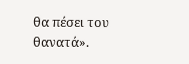θα πέσει του θανατά».